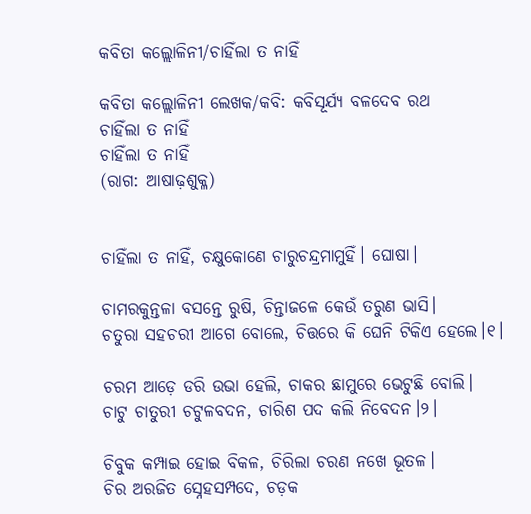କବିତା କଲ୍ଲୋଳିନୀ/ଚାହିଁଲା ତ ନାହିଁ

କବିତା କଲ୍ଲୋଳିନୀ ଲେଖକ/କବି: କବିସୂର୍ଯ୍ୟ ବଳଦେବ ରଥ
ଚାହିଁଲା ତ ନାହିଁ
ଚାହିଁଲା ତ ନାହିଁ
(ରାଗ: ଆଷାଢ଼ଶୁକ୍ଳ)


ଚାହିଁଲା ତ ନାହିଁ, ଚକ୍ଷୁକୋଣେ ଚାରୁଚନ୍ଦ୍ରମାମୁହିଁ। ଘୋଷା।

ଚାମରକୁନ୍ତଳା ବସନ୍ତେ ରୁଷି, ଚିନ୍ତାଜଳେ କେଉଁ ତରୁଣ ଭାସି।
ଚତୁରା ସହଚରୀ ଆଗେ ବୋଲେ, ଚିତ୍ତରେ କି ଘେନି ଟିକିଏ ହେଲେ।୧।

ଚରମ ଆଡ଼େ ଡରି ଉଭା ହେଲି, ଚାକର ଛାମୁରେ ଭେଟୁଛି ବୋଲି।
ଚାଟୁ ଚାତୁରୀ ଚଟୁଳବଦନ, ଚାରିଶ ପଦ କଲି ନିବେଦନ।୨।

ଚିବୁକ କମ୍ପାଇ ହୋଇ ବିକଳ, ଚିରିଲା ଚରଣ ନଖେ ଭୂତଳ।
ଚିର ଅରଜିତ ସ୍ନେହସମ୍ପଦେ, ଚଡ଼କ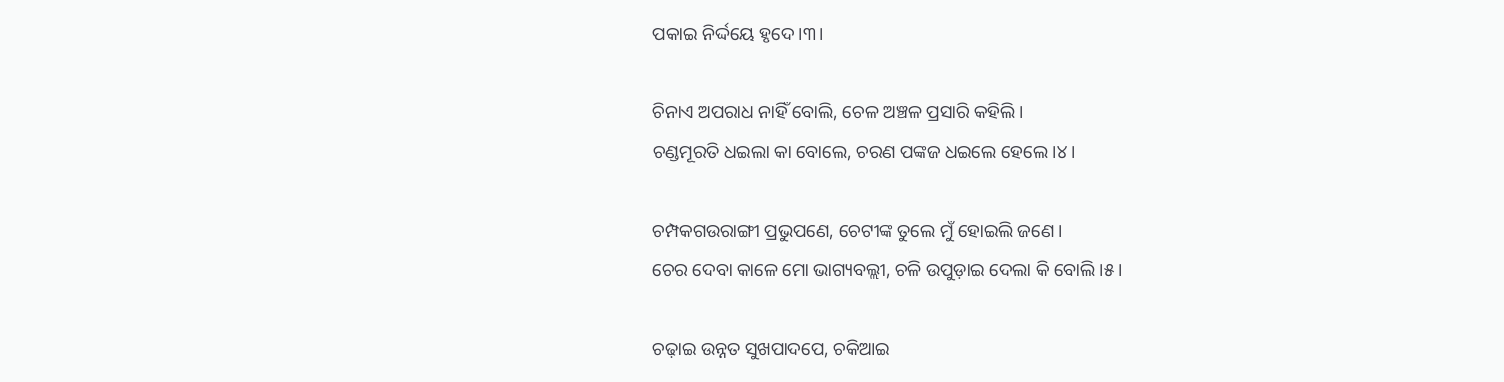ପକାଇ ନିର୍ଦ୍ଦୟେ ହୃଦେ।୩।

ଚିନାଏ ଅପରାଧ ନାହିଁ ବୋଲି, ଚେଳ ଅଞ୍ଚଳ ପ୍ରସାରି କହିଲି।
ଚଣ୍ଡମୂରତି ଧଇଲା କା ବୋଲେ, ଚରଣ ପଙ୍କଜ ଧଇଲେ ହେଲେ।୪।

ଚମ୍ପକଗଉରାଙ୍ଗୀ ପ୍ରଭୁପଣେ, ଚେଟୀଙ୍କ ତୁଲେ ମୁଁ ହୋଇଲି ଜଣେ।
ଚେର ଦେବା କାଳେ ମୋ ଭାଗ୍ୟବଲ୍ଲୀ, ଚଳି ଉପୁଡ଼ାଇ ଦେଲା କି ବୋଲି।୫।

ଚଢ଼ାଇ ଉନ୍ନତ ସୁଖପାଦପେ, ଚକିଆଇ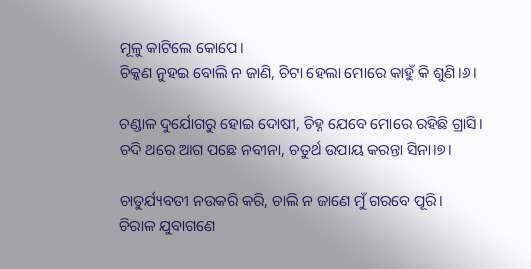ମୂଳୁ କାଟିଲେ କୋପେ।
ଚିକ୍କଣ ନୁହଇ ବୋଲି ନ ଜାଣି, ଚିଟା ହେଲା ମୋରେ କାହୁଁ କି ଶୁଣି।୬।

ଚଣ୍ଡାଳ ଦୁର୍ଯୋଗରୁ ହୋଇ ଦୋଷୀ, ଚିହ୍ନ ଯେବେ ମୋରେ ରହିଛି ଗ୍ରାସି।
ଚଦି ଥରେ ଆଗ ପଛେ ନବୀନା, ଚତୁର୍ଥ ଉପାୟ କରନ୍ତା ସିନା।୭।

ଚାତୁର୍ଯ୍ୟବତୀ ନଉକରି କରି, ଚାଲି ନ ଜାଣେ ମୁଁ ଗରବେ ପୂରି।
ଚିରାଳ ଯୁବାଗଣେ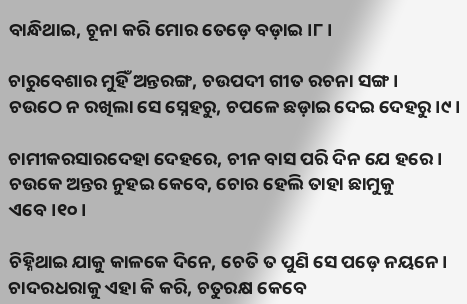ବାନ୍ଧିଥାଇ, ଚୂନା କରି ମୋର ତେଡ଼େ ବଡ଼ାଇ।୮।

ଚାରୁବେଶାର ମୁହିଁ ଅନ୍ତରଙ୍ଗ, ଚଉପଦୀ ଗୀତ ରଚନା ସଙ୍ଗ।
ଚଉଠେ ନ ରଖିଲା ସେ ସ୍ନେହରୁ, ଚପଳେ ଛଡ଼ାଇ ଦେଇ ଦେହରୁ।୯।

ଚାମୀକରସାରଦେହା ଦେହରେ, ଚୀନ ବାସ ପରି ଦିନ ଯେ ହରେ।
ଚଉକେ ଅନ୍ତର ନୁହଇ କେବେ, ଚୋର ହେଲି ତାହା ଛାମୁକୁ ଏବେ।୧୦।

ଚିହ୍ନିଥାଇ ଯାକୁ କାଳକେ ଦିନେ, ଚେତି ତ ପୁଣି ସେ ପଡ଼େ ନୟନେ।
ଚାଦରଧରାକୁ ଏହା କି କରି, ଚତୁରକ୍ଷ କେବେ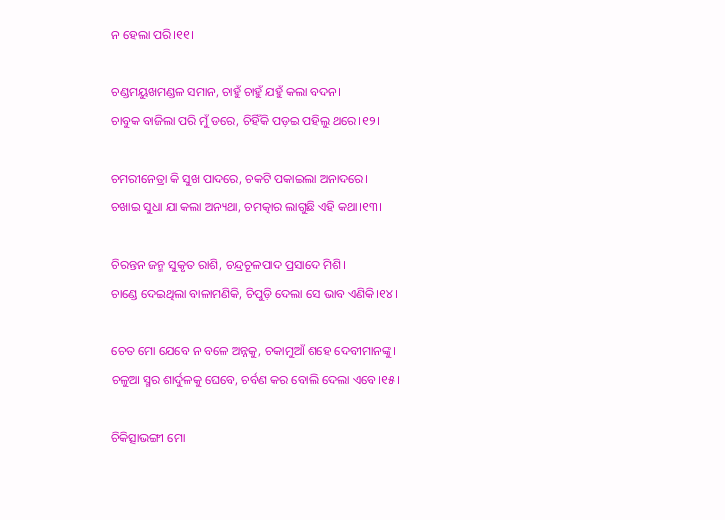ନ ହେଲା ପରି।୧୧।

ଚଣ୍ଡମୟୁଖମଣ୍ଡଳ ସମାନ, ଚାହୁଁ ଚାହୁଁ ଯହୁଁ କଲା ବଦନ।
ଚାବୁକ ବାଜିଲା ପରି ମୁଁ ଡରେ, ଚିହିଁକି ପଡ଼ଇ ପହିଲୁ ଥରେ।୧୨।

ଚମରୀନେତ୍ରା କି ସୁଖ ପାଦରେ, ଚକଟି ପକାଇଲା ଅନାଦରେ।
ଚଖାଇ ସୁଧା ଯା କଲା ଅନ୍ୟଥା, ଚମତ୍କାର ଲାଗୁଛି ଏହି କଥା।୧୩।

ଚିରନ୍ତନ ଜନ୍ମ ସୁକୃତ ରାଶି, ଚନ୍ଦ୍ରଚୂଳପାଦ ପ୍ରସାଦେ ମିଶି।
ଚାଣ୍ଡେ ଦେଇଥିଲା ବାଳାମଣିକି, ଚିପୁଡ଼ି ଦେଲା ସେ ଭାବ ଏଣିକି।୧୪।

ଚେତ ମୋ ଯେବେ ନ ବଳେ ଅନ୍ନକୁ, ଚକାମୁଆଁ ଶହେ ଦେବୀମାନଙ୍କୁ।
ଚଳୁଆ ସ୍ମର ଶାର୍ଦୁଳକୁ ଘେବେ, ଚର୍ବଣ କର ବୋଲି ଦେଲା ଏବେ।୧୫।

ଚିକିତ୍ସାଭଙ୍ଗୀ ମୋ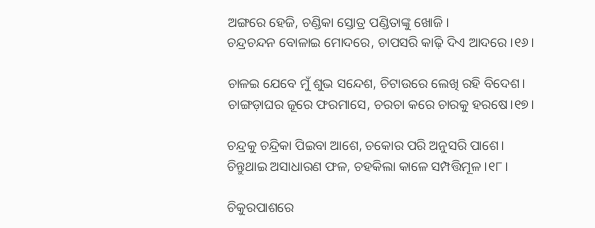ଅଙ୍ଗରେ ହେଜି, ଚଣ୍ଡିକା ସ୍ତୋତ୍ର ପଣ୍ଡିତାଙ୍କୁ ଖୋଜି।
ଚନ୍ଦ୍ରଚନ୍ଦନ ବୋଳାଇ ମୋଦରେ, ଚାପସରି କାଢ଼ି ଦିଏ ଆଦରେ।୧୬।

ଚାଳଇ ଯେବେ ମୁଁ ଶୁଭ ସନ୍ଦେଶ, ଚିଟାଉରେ ଲେଖି ରହି ବିଦେଶ।
ଚାଙ୍ଗଡ଼ାଘର ଜୂରେ ଫରମାସେ, ଚରଚା କରେ ଚାରକୁ ହରଷେ।୧୭।

ଚନ୍ଦ୍ରକୁ ଚନ୍ଦ୍ରିକା ପିଇବା ଆଶେ, ଚକୋର ପରି ଅନୁସରି ପାଶେ।
ଚିନ୍ତୁଥାଇ ଅସାଧାରଣ ଫଳ, ଚହକିଲା କାଳେ ସମ୍ପତ୍ତିମୂଳ।୧୮।

ଚିକୁରପାଶରେ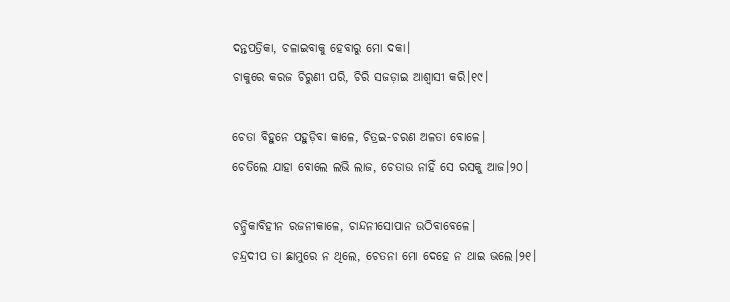ଦନ୍ତପତ୍ରିକା, ଚଳାଇବାକୁ ହେବାରୁ ମୋ ଦକା।
ଚାକୁରେ କରଜ ଚିରୁଣୀ ପରି, ଚିରି ସଜଡ଼ାଇ ଆଶ୍ୱାସୀ କରି।୧୯।

ଚେତା ବିହୁନେ ପହୁଡ଼ିବା କାଳେ, ଚିତ୍ରଇ-ଚରଣ ଅଳତା ବୋଳେ।
ଚେତିଲେ ଯାହା ବୋଲେ ଲଭି ଲାଜ, ଚେତାଉ ନାହିଁ ସେ ରସକୁ ଆଜ।୨୦।

ଚନ୍ଦ୍ରିକାବିହୀନ ରଜନୀକାଳେ, ଚାନ୍ଦନୀସୋପାନ ଉଠିବାବେଳେ।
ଚନ୍ଦ୍ରଦୀପ ତା ଛାମୁରେ ନ ଥିଲେ, ଚେତନା ମୋ ଦେହେ ନ ଥାଇ ଭଲେ।୨୧।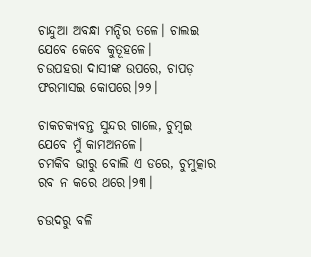ଚାନ୍ଦୁଆ ଅବନ୍ଧା ମନ୍ଦିର ତଳେ। ଚାଲଇ ଯେବେ କେବେ କୁତୂହଳେ।
ଚଉପହରା ଦାସୀଙ୍କ ଉପରେ, ଚାପଡ଼ ଫରମାସଇ କୋପରେ।୨୨।

ଚାକଚକ୍ୟବନ୍ତ ସୁନ୍ଦର ଗାଲେ, ଚୁମ୍ବଇ ଯେବେ ମୁଁ କାମଅନଳେ।
ଚମକିବ ଭୀରୁ ବୋଲି ଏ ଡରେ, ଚୁମୁତ୍କାର ରବ ନ କରେ ଥରେ।୨୩।

ଚଉଦରୁ ବଳି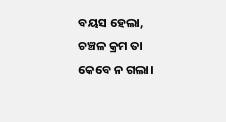ବୟସ ହେଲା, ଚଞ୍ଚଳ କ୍ରମ ତା କେବେ ନ ଗଲା।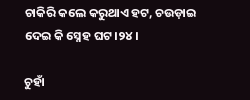ଚାକିରି କଲେ କରୁଥାଏ ହଟ, ଚଉଡ଼ାଇ ଦେଇ କି ସ୍ନେହ ଘଟ।୨୪।

ଚୁହାଁ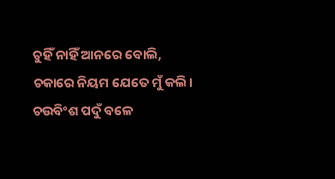ଚୁହିଁ ନାହିଁ ଆନରେ ବୋଲି, ଚକାରେ ନିୟମ ଯେତେ ମୁଁ କଲି।
ଚଉବିଂଶ ପଦୁଁ ବଳେ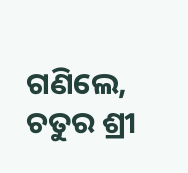ଗଣିଲେ, ଚତୁର ଶ୍ରୀ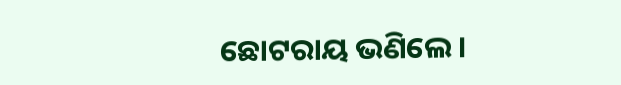ଛୋଟରାୟ ଭଣିଲେ।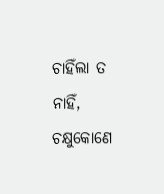ଚାହିଁଲା ତ ନାହିଁ, ଚକ୍ଷୁକୋଣେ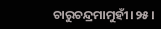ଚାରୁଚନ୍ଦ୍ରମାମୁହୀଁ।୨୫।